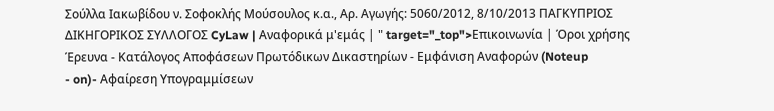Σούλλα Ιακωβίδου ν. Σοφοκλής Μούσουλος κ.α., Αρ. Αγωγής: 5060/2012, 8/10/2013 ΠΑΓΚΥΠΡΙΟΣ ΔΙΚΗΓΟΡΙΚΟΣ ΣΥΛΛΟΓΟΣ CyLaw | Αναφορικά μ'εμάς | " target="_top">Επικοινωνία | Όροι χρήσης Έρευνα - Κατάλογος Αποφάσεων Πρωτόδικων Δικαστηρίων - Εμφάνιση Αναφορών (Noteup
- on)- Αφαίρεση Υπογραμμίσεων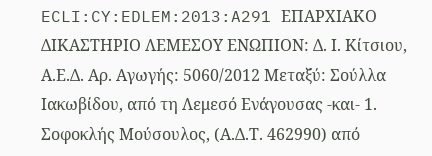ECLI:CY:EDLEM:2013:A291 ΕΠΑΡΧΙΑΚΟ ΔΙΚΑΣΤΗΡΙΟ ΛΕΜΕΣΟΥ ΕΝΩΠΙΟΝ: Δ. Ι. Κίτσιου, Α.Ε.Δ. Αρ. Αγωγής: 5060/2012 Μεταξύ: Σούλλα Ιακωβίδου, από τη Λεμεσό Ενάγουσας -και- 1. Σοφοκλής Μούσουλος, (Α.Δ.Τ. 462990) από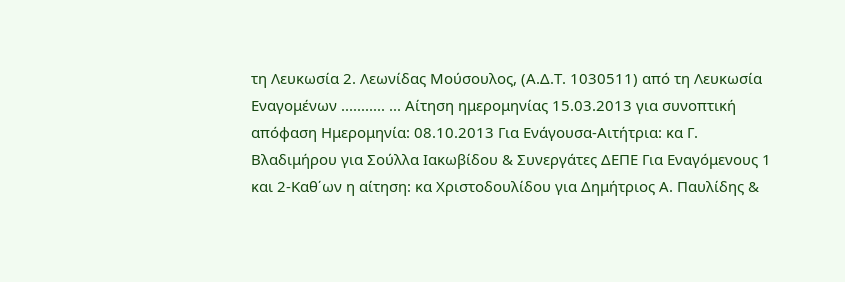τη Λευκωσία 2. Λεωνίδας Μούσουλος, (Α.Δ.Τ. 1030511) από τη Λευκωσία Εναγομένων ........... ... Αίτηση ημερομηνίας 15.03.2013 για συνοπτική απόφαση Ημερομηνία: 08.10.2013 Για Ενάγουσα-Αιτήτρια: κα Γ. Βλαδιμήρου για Σούλλα Ιακωβίδου & Συνεργάτες ΔΕΠΕ Για Εναγόμενους 1 και 2-Καθ΄ων η αίτηση: κα Χριστοδουλίδου για Δημήτριος Α. Παυλίδης &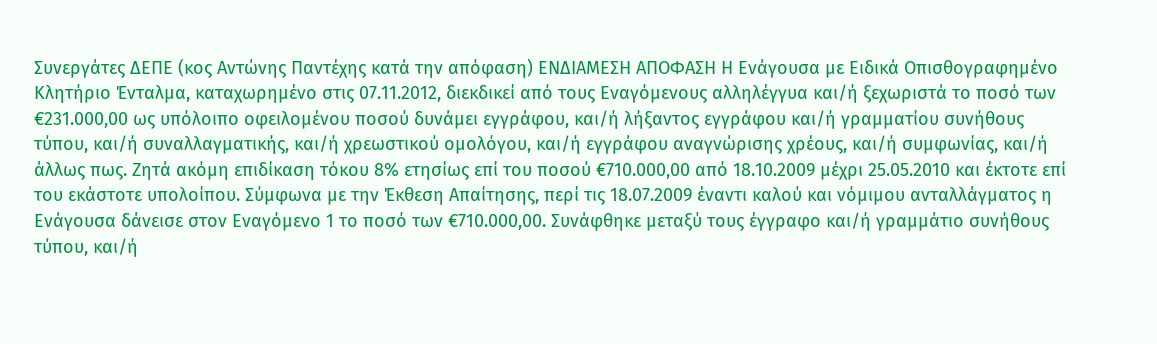Συνεργάτες ΔΕΠΕ (κος Αντώνης Παντέχης κατά την απόφαση) ΕΝΔΙΑΜΕΣΗ ΑΠΟΦΑΣΗ Η Ενάγουσα με Ειδικά Οπισθογραφημένο Κλητήριο Ένταλμα, καταχωρημένο στις 07.11.2012, διεκδικεί από τους Εναγόμενους αλληλέγγυα και/ή ξεχωριστά το ποσό των €231.000,00 ως υπόλοιπο οφειλομένου ποσού δυνάμει εγγράφου, και/ή λήξαντος εγγράφου και/ή γραμματίου συνήθους τύπου, και/ή συναλλαγματικής, και/ή χρεωστικού ομολόγου, και/ή εγγράφου αναγνώρισης χρέους, και/ή συμφωνίας, και/ή άλλως πως. Ζητά ακόμη επιδίκαση τόκου 8% ετησίως επί του ποσού €710.000,00 από 18.10.2009 μέχρι 25.05.2010 και έκτοτε επί του εκάστοτε υπολοίπου. Σύμφωνα με την Έκθεση Απαίτησης, περί τις 18.07.2009 έναντι καλού και νόμιμου ανταλλάγματος η Ενάγουσα δάνεισε στον Εναγόμενο 1 το ποσό των €710.000,00. Συνάφθηκε μεταξύ τους έγγραφο και/ή γραμμάτιο συνήθους τύπου, και/ή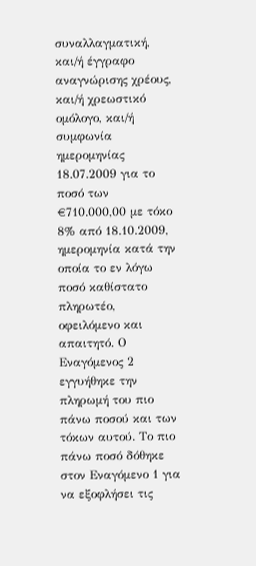συναλλαγματική, και/ή έγγραφο αναγνώρισης χρέους, και/ή χρεωστικό ομόλογο, και/ή συμφωνία ημερομηνίας 18.07.2009 για το ποσό των €710.000,00 με τόκο 8% από 18.10.2009, ημερομηνία κατά την οποία το εν λόγω ποσό καθίστατο πληρωτέο, οφειλόμενο και απαιτητό. Ο Εναγόμενος 2 εγγυήθηκε την πληρωμή του πιο πάνω ποσού και των τόκων αυτού. Το πιο πάνω ποσό δόθηκε στον Εναγόμενο 1 για να εξοφλήσει τις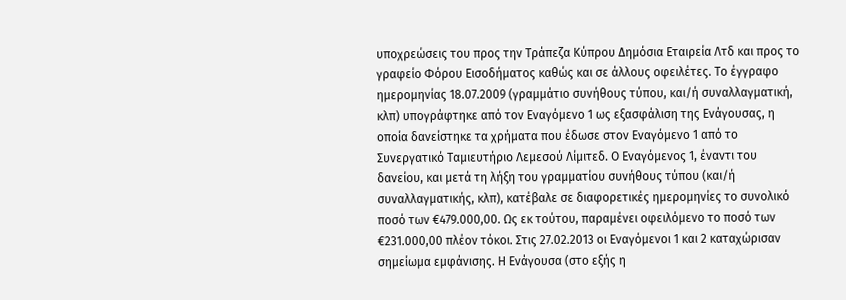υποχρεώσεις του προς την Τράπεζα Κύπρου Δημόσια Εταιρεία Λτδ και προς το γραφείο Φόρου Εισοδήματος καθώς και σε άλλους οφειλέτες. Το έγγραφο ημερομηνίας 18.07.2009 (γραμμάτιο συνήθους τύπου, και/ή συναλλαγματική, κλπ) υπογράφτηκε από τον Εναγόμενο 1 ως εξασφάλιση της Ενάγουσας, η οποία δανείστηκε τα χρήματα που έδωσε στον Εναγόμενο 1 από το Συνεργατικό Ταμιευτήριο Λεμεσού Λίμιτεδ. Ο Εναγόμενος 1, έναντι του δανείου, και μετά τη λήξη του γραμματίου συνήθους τύπου (και/ή συναλλαγματικής, κλπ), κατέβαλε σε διαφορετικές ημερομηνίες το συνολικό ποσό των €479.000,00. Ως εκ τούτου, παραμένει οφειλόμενο το ποσό των €231.000,00 πλέον τόκοι. Στις 27.02.2013 οι Εναγόμενοι 1 και 2 καταχώρισαν σημείωμα εμφάνισης. Η Ενάγουσα (στο εξής η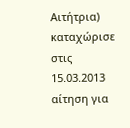Αιτήτρια) καταχώρισε στις 15.03.2013 αίτηση για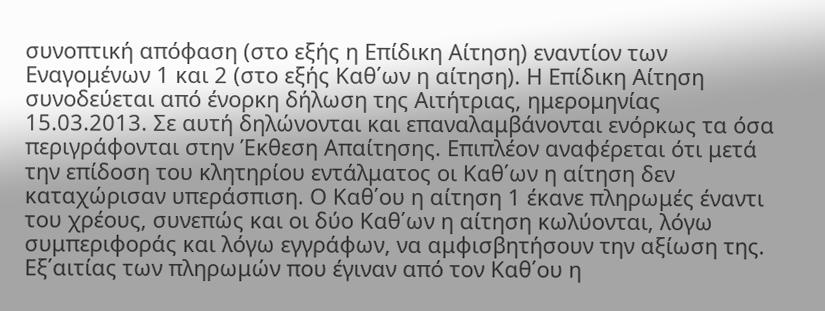συνοπτική απόφαση (στο εξής η Επίδικη Αίτηση) εναντίον των Εναγομένων 1 και 2 (στο εξής Καθ΄ων η αίτηση). Η Επίδικη Αίτηση συνοδεύεται από ένορκη δήλωση της Αιτήτριας, ημερομηνίας 15.03.2013. Σε αυτή δηλώνονται και επαναλαμβάνονται ενόρκως τα όσα περιγράφονται στην Έκθεση Απαίτησης. Επιπλέον αναφέρεται ότι μετά την επίδοση του κλητηρίου εντάλματος οι Καθ΄ων η αίτηση δεν καταχώρισαν υπεράσπιση. Ο Καθ΄ου η αίτηση 1 έκανε πληρωμές έναντι του χρέους, συνεπώς και οι δύο Καθ΄ων η αίτηση κωλύονται, λόγω συμπεριφοράς και λόγω εγγράφων, να αμφισβητήσουν την αξίωση της. Εξ΄αιτίας των πληρωμών που έγιναν από τον Καθ΄ου η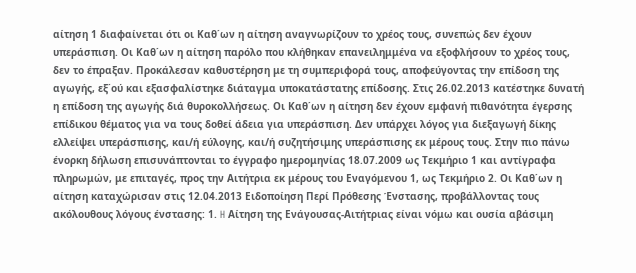αίτηση 1 διαφαίνεται ότι οι Καθ΄ων η αίτηση αναγνωρίζουν το χρέος τους, συνεπώς δεν έχουν υπεράσπιση. Οι Καθ΄ων η αίτηση παρόλο που κλήθηκαν επανειλημμένα να εξοφλήσουν το χρέος τους, δεν το έπραξαν. Προκάλεσαν καθυστέρηση με τη συμπεριφορά τους, αποφεύγοντας την επίδοση της αγωγής, εξ΄ού και εξασφαλίστηκε διάταγμα υποκατάστατης επίδοσης. Στις 26.02.2013 κατέστηκε δυνατή η επίδοση της αγωγής διά θυροκολλήσεως. Οι Καθ΄ων η αίτηση δεν έχουν εμφανή πιθανότητα έγερσης επίδικου θέματος για να τους δοθεί άδεια για υπεράσπιση. Δεν υπάρχει λόγος για διεξαγωγή δίκης ελλείψει υπεράσπισης, και/ή εύλογης, και/ή συζητήσιμης υπεράσπισης εκ μέρους τους. Στην πιο πάνω ένορκη δήλωση επισυνάπτονται το έγγραφο ημερομηνίας 18.07.2009 ως Τεκμήριο 1 και αντίγραφα πληρωμών, με επιταγές, προς την Αιτήτρια εκ μέρους του Εναγόμενου 1, ως Τεκμήριο 2. Οι Καθ΄ων η αίτηση καταχώρισαν στις 12.04.2013 Ειδοποίηση Περί Πρόθεσης Ένστασης, προβάλλοντας τους ακόλουθους λόγους ένστασης: 1. H Αίτηση της Ενάγουσας-Αιτήτριας είναι νόμω και ουσία αβάσιμη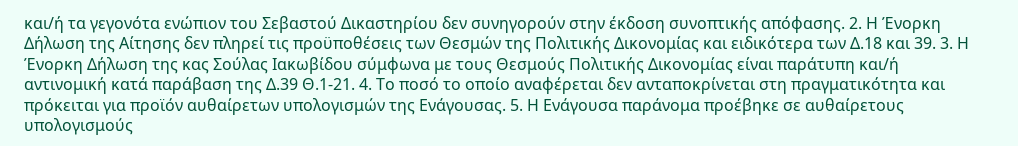και/ή τα γεγονότα ενώπιον του Σεβαστού Δικαστηρίου δεν συνηγορούν στην έκδοση συνοπτικής απόφασης. 2. Η Ένορκη Δήλωση της Αίτησης δεν πληρεί τις προϋποθέσεις των Θεσμών της Πολιτικής Δικονομίας και ειδικότερα των Δ.18 και 39. 3. Η Ένορκη Δήλωση της κας Σούλας Ιακωβίδου σύμφωνα με τους Θεσμούς Πολιτικής Δικονομίας είναι παράτυπη και/ή αντινομική κατά παράβαση της Δ.39 Θ.1-21. 4. Το ποσό το οποίο αναφέρεται δεν ανταποκρίνεται στη πραγματικότητα και πρόκειται για προϊόν αυθαίρετων υπολογισμών της Ενάγουσας. 5. Η Ενάγουσα παράνομα προέβηκε σε αυθαίρετους υπολογισμούς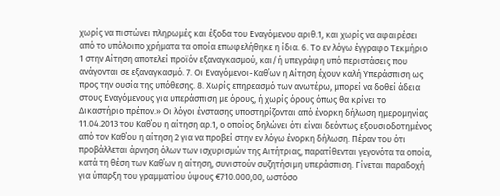χωρίς να πιστώνει πληρωμές και έξοδα του Εναγόμενου αριθ.1, και χωρίς να αφαιρέσει από το υπόλοιπο χρήματα τα οποία επωφελήθηκε η ίδια. 6. Το εν λόγω έγγραφο Τεκμήριο 1 στην Αίτηση αποτελεί προϊόν εξαναγκασμού, και/ή υπεγράφη υπό περιστάσεις που ανάγονται σε εξαναγκασμό. 7. Οι Εναγόμενοι-Καθ΄ων η Αίτηση έχουν καλή Υπεράσπιση ως προς την ουσία της υπόθεσης. 8. Χωρίς επηρεασμό των ανωτέρω, μπορεί να δοθεί άδεια στους Εναγόμενους για υπεράσπιση με όρους, ή χωρίς όρους όπως θα κρίνει το Δικαστήριο πρέπον.» Οι λόγοι ένστασης υποστηρίζονται από ένορκη δήλωση ημερομηνίας 11.04.2013 του Καθ΄ου η αίτηση αρ.1, ο οποίος δηλώνει ότι είναι δεόντως εξουσιοδοτημένος από τον Καθ΄ου η αίτηση 2 για να προβεί στην εν λόγω ένορκη δήλωση. Πέραν του ότι προβάλλεται άρνηση όλων των ισχυρισμών της Αιτήτριας, παρατίθενται γεγονότα τα οποία, κατά τη θέση των Καθ΄ων η αίτηση, συνιστούν συζητήσιμη υπεράσπιση. Γίνεται παραδοχή για ύπαρξη του γραμματίου ύψους €710.000,00, ωστόσο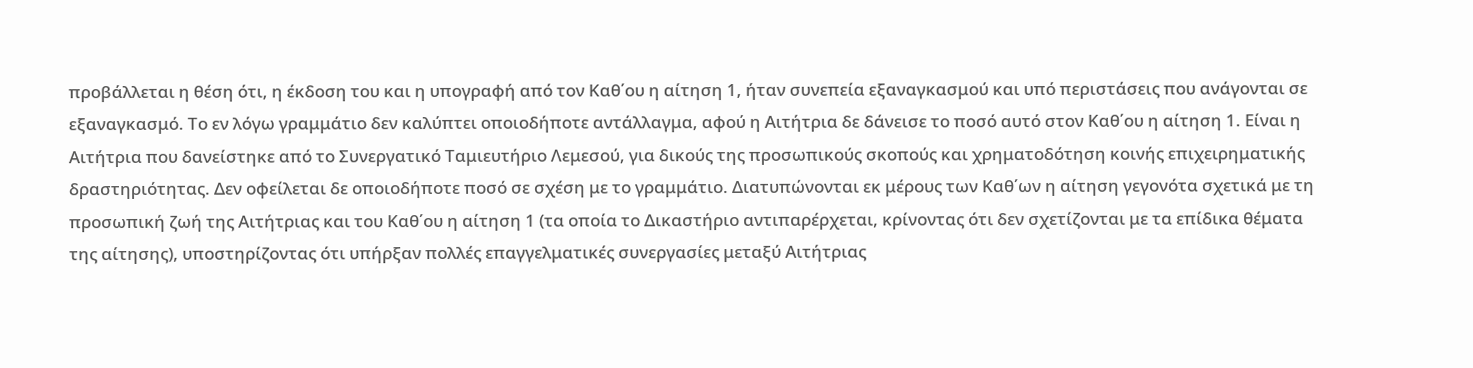προβάλλεται η θέση ότι, η έκδοση του και η υπογραφή από τον Καθ΄ου η αίτηση 1, ήταν συνεπεία εξαναγκασμού και υπό περιστάσεις που ανάγονται σε εξαναγκασμό. Το εν λόγω γραμμάτιο δεν καλύπτει οποιοδήποτε αντάλλαγμα, αφού η Αιτήτρια δε δάνεισε το ποσό αυτό στον Καθ΄ου η αίτηση 1. Είναι η Αιτήτρια που δανείστηκε από το Συνεργατικό Ταμιευτήριο Λεμεσού, για δικούς της προσωπικούς σκοπούς και χρηματοδότηση κοινής επιχειρηματικής δραστηριότητας. Δεν οφείλεται δε οποιοδήποτε ποσό σε σχέση με το γραμμάτιο. Διατυπώνονται εκ μέρους των Καθ΄ων η αίτηση γεγονότα σχετικά με τη προσωπική ζωή της Αιτήτριας και του Καθ΄ου η αίτηση 1 (τα οποία το Δικαστήριο αντιπαρέρχεται, κρίνοντας ότι δεν σχετίζονται με τα επίδικα θέματα της αίτησης), υποστηρίζοντας ότι υπήρξαν πολλές επαγγελματικές συνεργασίες μεταξύ Αιτήτριας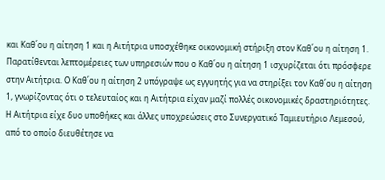και Καθ΄ου η αίτηση 1 και η Αιτήτρια υποσχέθηκε οικονομική στήριξη στον Καθ΄ου η αίτηση 1. Παρατίθενται λεπτομέρειες των υπηρεσιών που ο Καθ΄ου η αίτηση 1 ισχυρίζεται ότι πρόσφερε στην Αιτήτρια. Ο Καθ΄ου η αίτηση 2 υπόγραψε ως εγγυητής για να στηρίξει τον Καθ΄ου η αίτηση 1, γνωρίζοντας ότι ο τελευταίος και η Αιτήτρια είχαν μαζί πολλές οικονομικές δραστηριότητες. Η Αιτήτρια είχε δυο υποθήκες και άλλες υποχρεώσεις στο Συνεργατικό Ταμιευτήριο Λεμεσού, από το οποίο διευθέτησε να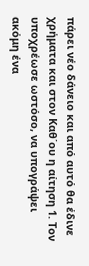πάρει νέο δάνειο και από αυτό θα έδινε χρήματα και στον Καθ΄ου η αίτηση 1. Τον υποχρέωσε ωστόσο, να υπογράψει ακόμη ένα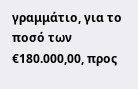γραμμάτιο, για το ποσό των €180.000,00, προς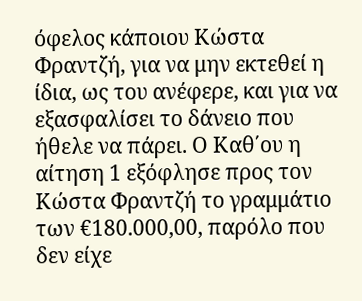όφελος κάποιου Κώστα Φραντζή, για να μην εκτεθεί η ίδια, ως του ανέφερε, και για να εξασφαλίσει το δάνειο που ήθελε να πάρει. Ο Καθ΄ου η αίτηση 1 εξόφλησε προς τον Κώστα Φραντζή το γραμμάτιο των €180.000,00, παρόλο που δεν είχε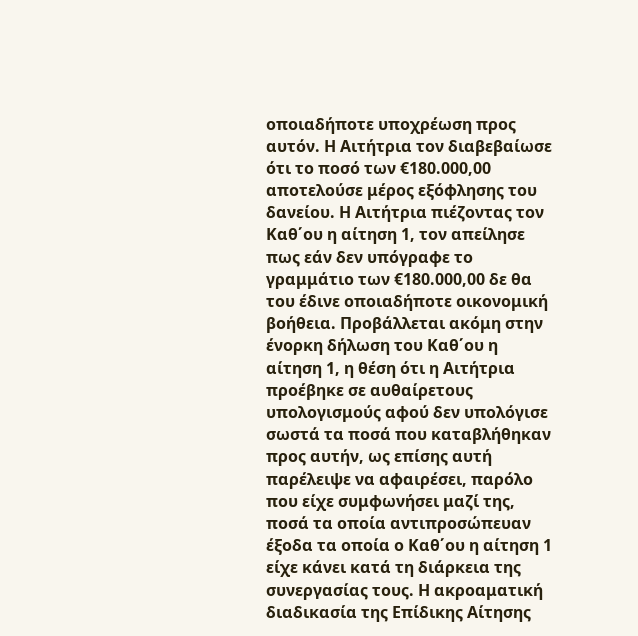οποιαδήποτε υποχρέωση προς αυτόν. Η Αιτήτρια τον διαβεβαίωσε ότι το ποσό των €180.000,00 αποτελούσε μέρος εξόφλησης του δανείου. Η Αιτήτρια πιέζοντας τον Καθ΄ου η αίτηση 1, τον απείλησε πως εάν δεν υπόγραφε το γραμμάτιο των €180.000,00 δε θα του έδινε οποιαδήποτε οικονομική βοήθεια. Προβάλλεται ακόμη στην ένορκη δήλωση του Καθ΄ου η αίτηση 1, η θέση ότι η Αιτήτρια προέβηκε σε αυθαίρετους υπολογισμούς αφού δεν υπολόγισε σωστά τα ποσά που καταβλήθηκαν προς αυτήν, ως επίσης αυτή παρέλειψε να αφαιρέσει, παρόλο που είχε συμφωνήσει μαζί της, ποσά τα οποία αντιπροσώπευαν έξοδα τα οποία ο Καθ΄ου η αίτηση 1 είχε κάνει κατά τη διάρκεια της συνεργασίας τους. Η ακροαματική διαδικασία της Επίδικης Αίτησης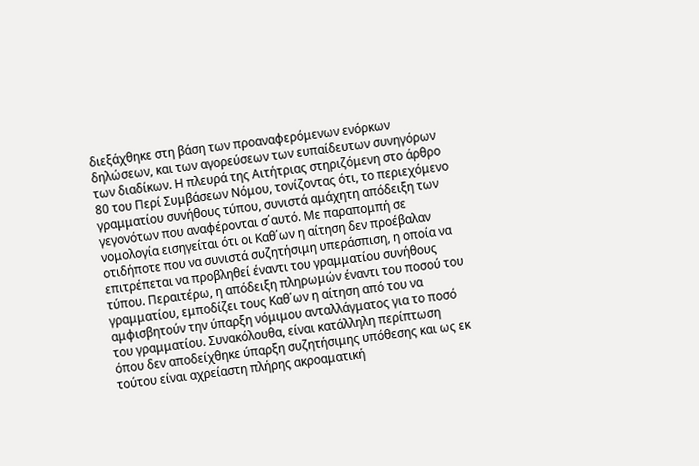διεξάχθηκε στη βάση των προαναφερόμενων ενόρκων δηλώσεων, και των αγορεύσεων των ευπαίδευτων συνηγόρων των διαδίκων. Η πλευρά της Αιτήτριας στηριζόμενη στο άρθρο 80 του Περί Συμβάσεων Νόμου, τονίζοντας ότι, το περιεχόμενο γραμματίου συνήθους τύπου, συνιστά αμάχητη απόδειξη των γεγονότων που αναφέρονται σ΄αυτό. Με παραπομπή σε νομολογία εισηγείται ότι οι Καθ΄ων η αίτηση δεν προέβαλαν οτιδήποτε που να συνιστά συζητήσιμη υπεράσπιση, η οποία να επιτρέπεται να προβληθεί έναντι του γραμματίου συνήθους τύπου. Περαιτέρω, η απόδειξη πληρωμών έναντι του ποσού του γραμματίου, εμποδίζει τους Καθ΄ων η αίτηση από του να αμφισβητούν την ύπαρξη νόμιμου ανταλλάγματος για το ποσό του γραμματίου. Συνακόλουθα, είναι κατάλληλη περίπτωση όπου δεν αποδείχθηκε ύπαρξη συζητήσιμης υπόθεσης και ως εκ τούτου είναι αχρείαστη πλήρης ακροαματική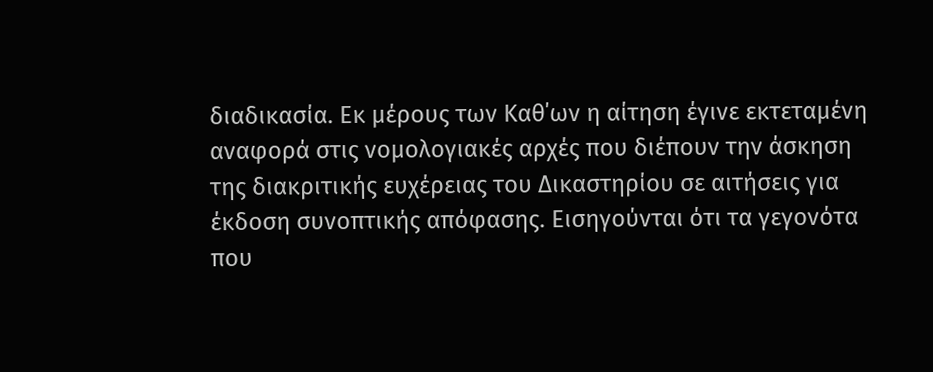διαδικασία. Εκ μέρους των Καθ΄ων η αίτηση έγινε εκτεταμένη αναφορά στις νομολογιακές αρχές που διέπουν την άσκηση της διακριτικής ευχέρειας του Δικαστηρίου σε αιτήσεις για έκδοση συνοπτικής απόφασης. Εισηγούνται ότι τα γεγονότα που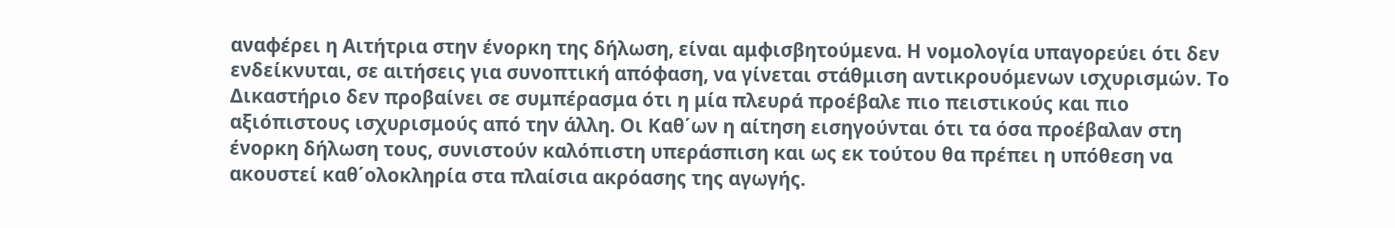αναφέρει η Αιτήτρια στην ένορκη της δήλωση, είναι αμφισβητούμενα. Η νομολογία υπαγορεύει ότι δεν ενδείκνυται, σε αιτήσεις για συνοπτική απόφαση, να γίνεται στάθμιση αντικρουόμενων ισχυρισμών. Το Δικαστήριο δεν προβαίνει σε συμπέρασμα ότι η μία πλευρά προέβαλε πιο πειστικούς και πιο αξιόπιστους ισχυρισμούς από την άλλη. Οι Καθ΄ων η αίτηση εισηγούνται ότι τα όσα προέβαλαν στη ένορκη δήλωση τους, συνιστούν καλόπιστη υπεράσπιση και ως εκ τούτου θα πρέπει η υπόθεση να ακουστεί καθ΄ολοκληρία στα πλαίσια ακρόασης της αγωγής.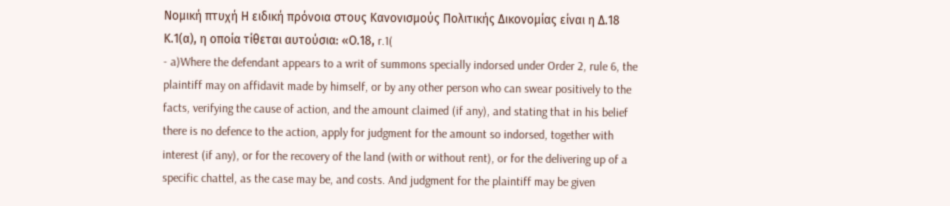Νομική πτυχή Η ειδική πρόνοια στους Κανονισμούς Πολιτικής Δικονομίας είναι η Δ.18 Κ.1(α), η οποία τίθεται αυτούσια: «Ο.18, r.1(
- a)Where the defendant appears to a writ of summons specially indorsed under Order 2, rule 6, the plaintiff may on affidavit made by himself, or by any other person who can swear positively to the facts, verifying the cause of action, and the amount claimed (if any), and stating that in his belief there is no defence to the action, apply for judgment for the amount so indorsed, together with interest (if any), or for the recovery of the land (with or without rent), or for the delivering up of a specific chattel, as the case may be, and costs. And judgment for the plaintiff may be given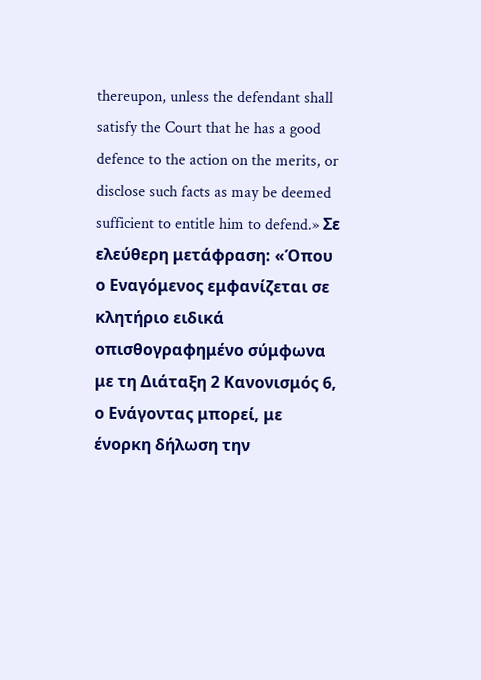thereupon, unless the defendant shall satisfy the Court that he has a good defence to the action on the merits, or disclose such facts as may be deemed sufficient to entitle him to defend.» Σε ελεύθερη μετάφραση: «Όπου ο Εναγόμενος εμφανίζεται σε κλητήριο ειδικά οπισθογραφημένο σύμφωνα με τη Διάταξη 2 Κανονισμός 6, ο Ενάγοντας μπορεί, με ένορκη δήλωση την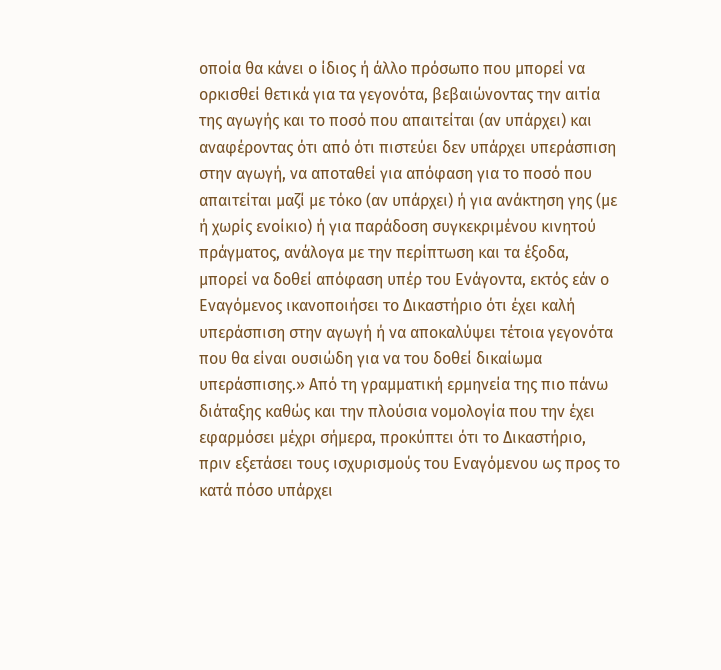οποία θα κάνει ο ίδιος ή άλλο πρόσωπο που μπορεί να ορκισθεί θετικά για τα γεγονότα, βεβαιώνοντας την αιτία της αγωγής και το ποσό που απαιτείται (αν υπάρχει) και αναφέροντας ότι από ότι πιστεύει δεν υπάρχει υπεράσπιση στην αγωγή, να αποταθεί για απόφαση για το ποσό που απαιτείται μαζί με τόκο (αν υπάρχει) ή για ανάκτηση γης (με ή χωρίς ενοίκιο) ή για παράδοση συγκεκριμένου κινητού πράγματος, ανάλογα με την περίπτωση και τα έξοδα, μπορεί να δοθεί απόφαση υπέρ του Ενάγοντα, εκτός εάν ο Εναγόμενος ικανοποιήσει το Δικαστήριο ότι έχει καλή υπεράσπιση στην αγωγή ή να αποκαλύψει τέτοια γεγονότα που θα είναι ουσιώδη για να του δοθεί δικαίωμα υπεράσπισης.» Από τη γραμματική ερμηνεία της πιο πάνω διάταξης καθώς και την πλούσια νομολογία που την έχει εφαρμόσει μέχρι σήμερα, προκύπτει ότι το Δικαστήριο, πριν εξετάσει τους ισχυρισμούς του Εναγόμενου ως προς το κατά πόσο υπάρχει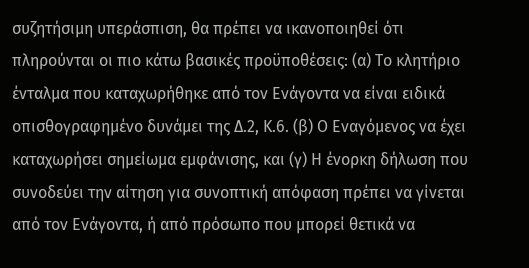συζητήσιμη υπεράσπιση, θα πρέπει να ικανοποιηθεί ότι πληρούνται οι πιο κάτω βασικές προϋποθέσεις: (α) Το κλητήριο ένταλμα που καταχωρήθηκε από τον Ενάγοντα να είναι ειδικά οπισθογραφημένο δυνάμει της Δ.2, Κ.6. (β) Ο Εναγόμενος να έχει καταχωρήσει σημείωμα εμφάνισης, και (γ) Η ένορκη δήλωση που συνοδεύει την αίτηση για συνοπτική απόφαση πρέπει να γίνεται από τον Ενάγοντα, ή από πρόσωπο που μπορεί θετικά να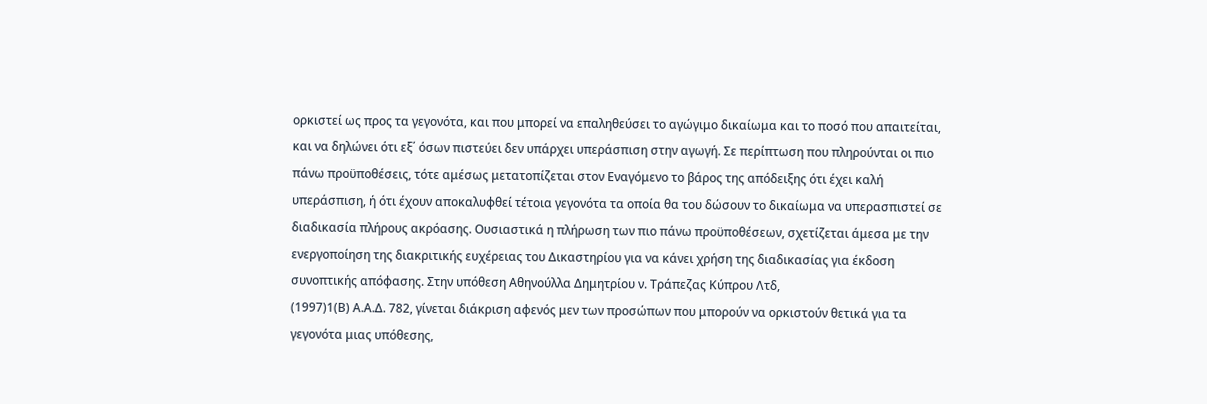ορκιστεί ως προς τα γεγονότα, και που μπορεί να επαληθεύσει το αγώγιμο δικαίωμα και το ποσό που απαιτείται, και να δηλώνει ότι εξ΄ όσων πιστεύει δεν υπάρχει υπεράσπιση στην αγωγή. Σε περίπτωση που πληρούνται οι πιο πάνω προϋποθέσεις, τότε αμέσως μετατοπίζεται στον Εναγόμενο το βάρος της απόδειξης ότι έχει καλή υπεράσπιση, ή ότι έχουν αποκαλυφθεί τέτοια γεγονότα τα οποία θα του δώσουν το δικαίωμα να υπερασπιστεί σε διαδικασία πλήρους ακρόασης. Ουσιαστικά η πλήρωση των πιο πάνω προϋποθέσεων, σχετίζεται άμεσα με την ενεργοποίηση της διακριτικής ευχέρειας του Δικαστηρίου για να κάνει χρήση της διαδικασίας για έκδοση συνοπτικής απόφασης. Στην υπόθεση Αθηνούλλα Δημητρίου ν. Τράπεζας Κύπρου Λτδ,
(1997)1(Β) Α.Α.Δ. 782, γίνεται διάκριση αφενός μεν των προσώπων που μπορούν να ορκιστούν θετικά για τα γεγονότα μιας υπόθεσης,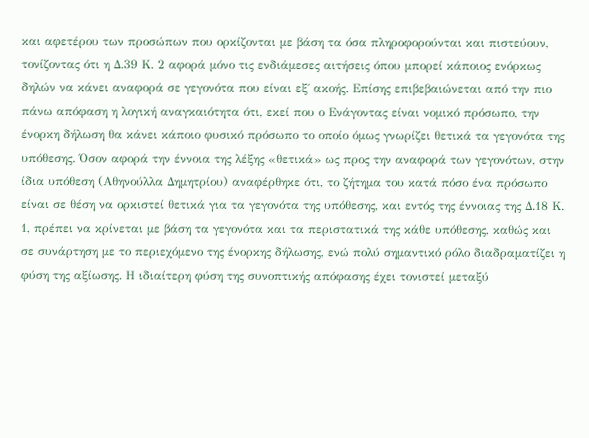και αφετέρου των προσώπων που ορκίζονται με βάση τα όσα πληροφορούνται και πιστεύουν, τονίζοντας ότι η Δ.39 Κ. 2 αφορά μόνο τις ενδιάμεσες αιτήσεις όπου μπορεί κάποιος ενόρκως δηλών να κάνει αναφορά σε γεγονότα που είναι εξ΄ ακοής. Επίσης επιβεβαιώνεται από την πιο πάνω απόφαση η λογική αναγκαιότητα ότι, εκεί που ο Ενάγοντας είναι νομικό πρόσωπο, την ένορκη δήλωση θα κάνει κάποιο φυσικό πρόσωπο το οποίο όμως γνωρίζει θετικά τα γεγονότα της υπόθεσης. Όσον αφορά την έννοια της λέξης «θετικά» ως προς την αναφορά των γεγονότων, στην ίδια υπόθεση (Αθηνούλλα Δημητρίου) αναφέρθηκε ότι, το ζήτημα του κατά πόσο ένα πρόσωπο είναι σε θέση να ορκιστεί θετικά για τα γεγονότα της υπόθεσης, και εντός της έννοιας της Δ.18 Κ. 1, πρέπει να κρίνεται με βάση τα γεγονότα και τα περιστατικά της κάθε υπόθεσης, καθώς και σε συνάρτηση με το περιεχόμενο της ένορκης δήλωσης, ενώ πολύ σημαντικό ρόλο διαδραματίζει η φύση της αξίωσης. Η ιδιαίτερη φύση της συνοπτικής απόφασης έχει τονιστεί μεταξύ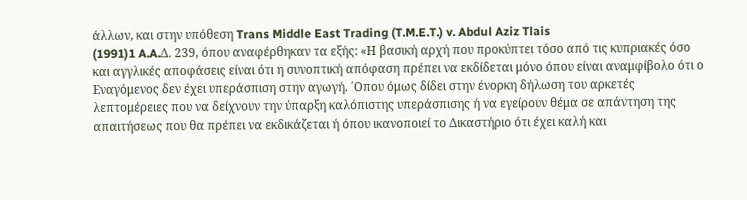άλλων, και στην υπόθεση Trans Middle East Trading (T.M.E.T.) v. Abdul Aziz Tlais
(1991)1 A.A.Δ. 239, όπου αναφέρθηκαν τα εξής: «Η βασική αρχή που προκύπτει τόσο από τις κυπριακές όσο και αγγλικές αποφάσεις είναι ότι η συνοπτική απόφαση πρέπει να εκδίδεται μόνο όπου είναι αναμφίβολο ότι ο Εναγόμενος δεν έχει υπεράσπιση στην αγωγή. ΄Οπου όμως δίδει στην ένορκη δήλωση του αρκετές λεπτομέρειες που να δείχνουν την ύπαρξη καλόπιστης υπεράσπισης ή να εγείρουν θέμα σε απάντηση της απαιτήσεως που θα πρέπει να εκδικάζεται ή όπου ικανοποιεί το Δικαστήριο ότι έχει καλή και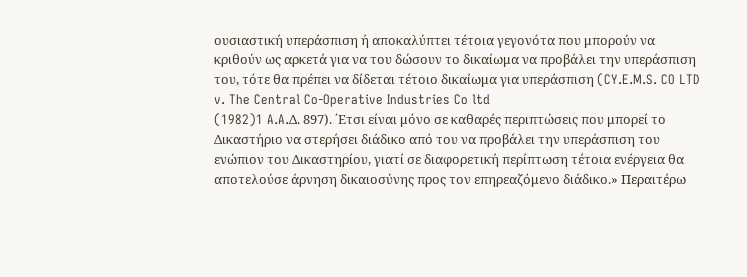ουσιαστική υπεράσπιση ή αποκαλύπτει τέτοια γεγονότα που μπορούν να κριθούν ως αρκετά για να του δώσουν το δικαίωμα να προβάλει την υπεράσπιση του, τότε θα πρέπει να δίδεται τέτοιο δικαίωμα για υπεράσπιση (CY.E.M.S. CO LTD v. The Central Co-Operative Industries Co ltd
(1982)1 A.A.Δ. 897). ΄Ετσι είναι μόνο σε καθαρές περιπτώσεις που μπορεί το Δικαστήριο να στερήσει διάδικο από του να προβάλει την υπεράσπιση του ενώπιον του Δικαστηρίου, γιατί σε διαφορετική περίπτωση τέτοια ενέργεια θα αποτελούσε άρνηση δικαιοσύνης προς τον επηρεαζόμενο διάδικο.» Περαιτέρω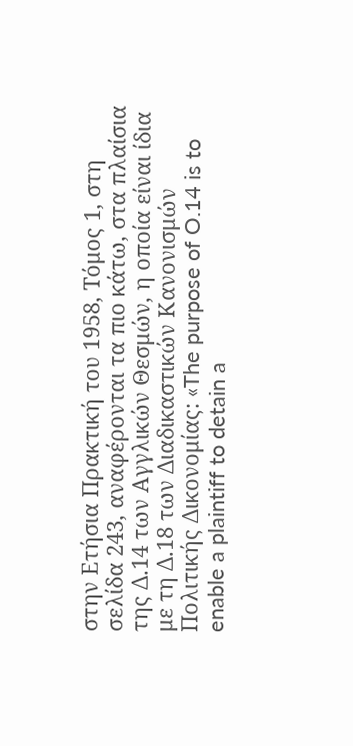στην Ετήσια Πρακτική του 1958, Τόμος 1, στη σελίδα 243, αναφέρονται τα πιο κάτω, στα πλαίσια της Δ.14 των Αγγλικών Θεσμών, η οποία είναι ίδια με τη Δ.18 των Διαδικαστικών Κανονισμών Πολιτικής Δικονομίας: «The purpose of O.14 is to enable a plaintiff to detain a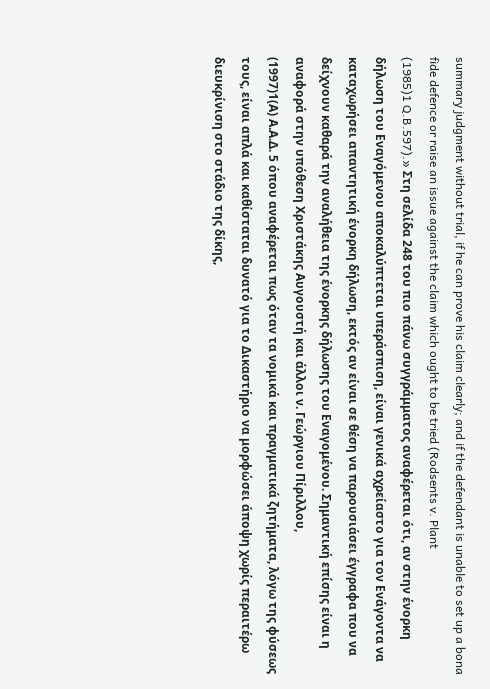summary judgment without trial, if he can prove his claim clearly; and if the defendant is unable to set up a bona fide defence or raise an issue against the claim which ought to be tried (Rodsents v. Plant
(1985)1 Q.B.597).» Στη σελίδα 248 του πιο πάνω συγγράμματος αναφέρεται ότι, αν στην ένορκη δήλωση του Εναγόμενου αποκαλύπτεται υπεράσπιση, είναι γενικά αχρείαστο για τον Ενάγοντα να καταχωρήσει απαντητική ένορκη δήλωση, εκτός αν είναι σε θέση να παρουσιάσει έγγραφα που να δείχνουν καθαρά την αναλήθεια της ένορκης δήλωσης του Εναγομένου. Σημαντική επίσης είναι η αναφορά στην υπόθεση Χριστάκης Αυγουστή και άλλοι ν. Γεώργιου Πίριλλου,
(1997)1(Α) Α.Α.Δ. 5 όπου αναφέρεται πως όταν τα νομικά και πραγματικά ζητήματα, λόγω της φύσεως τους, είναι απλά και καθίσταται δυνατό για το Δικαστήριο να μορφώσει άποψη χωρίς περαιτέρω διευκρίνιση στο στάδιο της δίκης,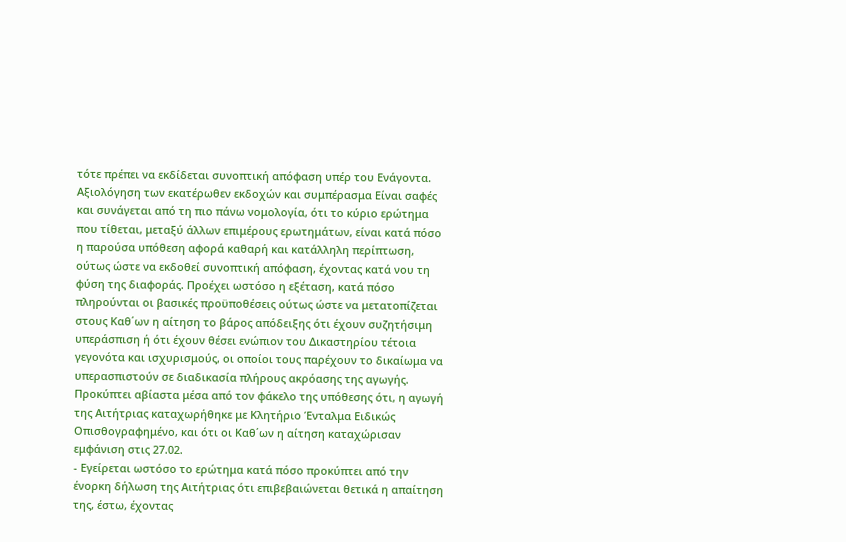τότε πρέπει να εκδίδεται συνοπτική απόφαση υπέρ του Ενάγοντα. Αξιολόγηση των εκατέρωθεν εκδοχών και συμπέρασμα Είναι σαφές και συνάγεται από τη πιο πάνω νομολογία, ότι το κύριο ερώτημα που τίθεται, μεταξύ άλλων επιμέρους ερωτημάτων, είναι κατά πόσο η παρούσα υπόθεση αφορά καθαρή και κατάλληλη περίπτωση, ούτως ώστε να εκδοθεί συνοπτική απόφαση, έχοντας κατά νου τη φύση της διαφοράς. Προέχει ωστόσο η εξέταση, κατά πόσο πληρούνται οι βασικές προϋποθέσεις ούτως ώστε να μετατοπίζεται στους Καθ΄ων η αίτηση το βάρος απόδειξης ότι έχουν συζητήσιμη υπεράσπιση ή ότι έχουν θέσει ενώπιον του Δικαστηρίου τέτοια γεγονότα και ισχυρισμούς, οι οποίοι τους παρέχουν το δικαίωμα να υπερασπιστούν σε διαδικασία πλήρους ακρόασης της αγωγής. Προκύπτει αβίαστα μέσα από τον φάκελο της υπόθεσης ότι, η αγωγή της Αιτήτριας καταχωρήθηκε με Κλητήριο Ένταλμα Ειδικώς Οπισθογραφημένο, και ότι οι Καθ΄ων η αίτηση καταχώρισαν εμφάνιση στις 27.02.
- Εγείρεται ωστόσο το ερώτημα κατά πόσο προκύπτει από την ένορκη δήλωση της Αιτήτριας ότι επιβεβαιώνεται θετικά η απαίτηση της, έστω, έχοντας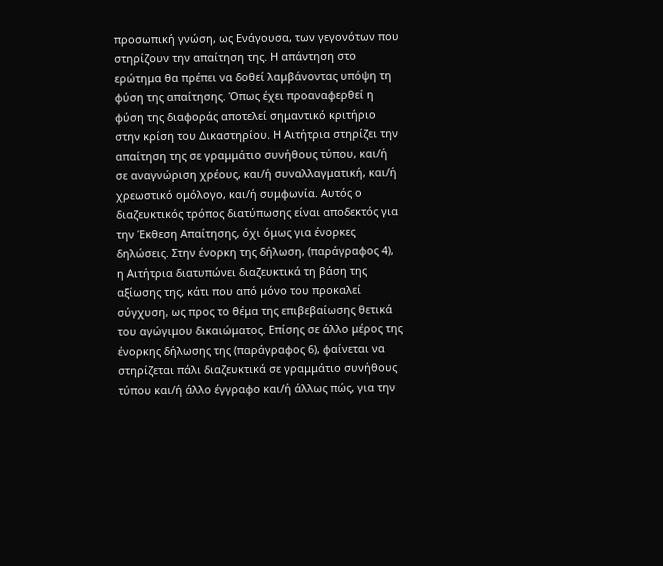προσωπική γνώση, ως Ενάγουσα, των γεγονότων που στηρίζουν την απαίτηση της. Η απάντηση στο ερώτημα θα πρέπει να δοθεί λαμβάνοντας υπόψη τη φύση της απαίτησης. Όπως έχει προαναφερθεί η φύση της διαφοράς αποτελεί σημαντικό κριτήριο στην κρίση του Δικαστηρίου. Η Αιτήτρια στηρίζει την απαίτηση της σε γραμμάτιο συνήθους τύπου, και/ή σε αναγνώριση χρέους, και/ή συναλλαγματική, και/ή χρεωστικό ομόλογο, και/ή συμφωνία. Αυτός ο διαζευκτικός τρόπος διατύπωσης είναι αποδεκτός για την Έκθεση Απαίτησης, όχι όμως για ένορκες δηλώσεις. Στην ένορκη της δήλωση, (παράγραφος 4), η Αιτήτρια διατυπώνει διαζευκτικά τη βάση της αξίωσης της, κάτι που από μόνο του προκαλεί σύγχυση, ως προς το θέμα της επιβεβαίωσης θετικά του αγώγιμου δικαιώματος. Επίσης σε άλλο μέρος της ένορκης δήλωσης της (παράγραφος 6), φαίνεται να στηρίζεται πάλι διαζευκτικά σε γραμμάτιο συνήθους τύπου και/ή άλλο έγγραφο και/ή άλλως πώς, για την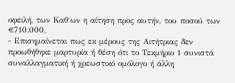οφειλή, των Καθ΄ων η αίτηση προς αυτήν, του ποσού των €710.000,
- Επισημαίνεται πως εκ μέρους της Αιτήτριας δεν προωθήθηκε μαρτυρία ή θέση ότι το Τεκμήριο 1 συνιστά συναλλαγματική ή χρεωστικό ομόλογο ή άλλη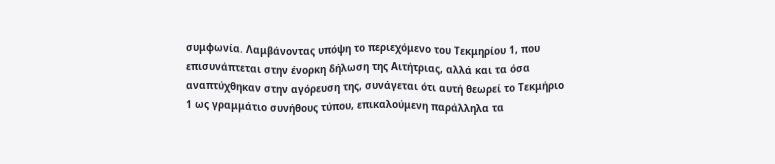συμφωνία. Λαμβάνοντας υπόψη το περιεχόμενο του Τεκμηρίου 1, που επισυνάπτεται στην ένορκη δήλωση της Αιτήτριας, αλλά και τα όσα αναπτύχθηκαν στην αγόρευση της, συνάγεται ότι αυτή θεωρεί το Τεκμήριο 1 ως γραμμάτιο συνήθους τύπου, επικαλούμενη παράλληλα τα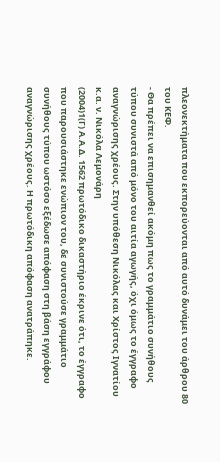πλεονεκτήματα που εκπορεύονται από αυτό δυνάμει του άρθρου 80 του ΚΕΦ.
- Θα πρέπει να επισημανθεί ακόμη πως το γραμμάτιο συνήθους τύπου συνιστά από μόνο του αιτία αγωγής, όχι όμως το έγγραφο αναγνώρισης χρέους. Στην υπόθεση Νικόλας και Χρίστος Ιγνατίου κ.α. ν. Νικόλα Λεμονάρη
(2004)1(Γ) Α.Α.Δ. 1562 πρωτόδικο δικαστήριο έκρινε ότι, το έγγραφο που παρουσιάστηκε ενώπιον του, δε συνιστούσε γραμμάτιο συνήθους τύπου ωστόσο εξέδωσε απόφαση στη βάση εγγράφου αναγνώρισης χρέους. Η πρωτόδικη απόφαση ανατράπηκε.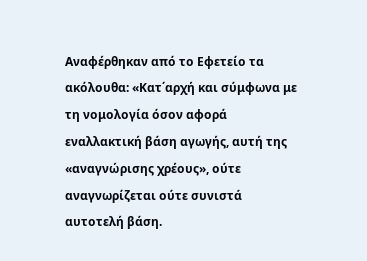Αναφέρθηκαν από το Εφετείο τα ακόλουθα: «Κατ΄αρχή και σύμφωνα με τη νομολογία όσον αφορά εναλλακτική βάση αγωγής, αυτή της «αναγνώρισης χρέους», ούτε αναγνωρίζεται ούτε συνιστά αυτοτελή βάση.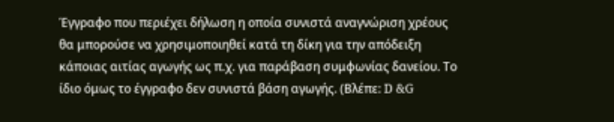Έγγραφο που περιέχει δήλωση η οποία συνιστά αναγνώριση χρέους θα μπορούσε να χρησιμοποιηθεί κατά τη δίκη για την απόδειξη κάποιας αιτίας αγωγής ως π.χ. για παράβαση συμφωνίας δανείου. Το ίδιο όμως το έγγραφο δεν συνιστά βάση αγωγής. (Βλέπε: D &G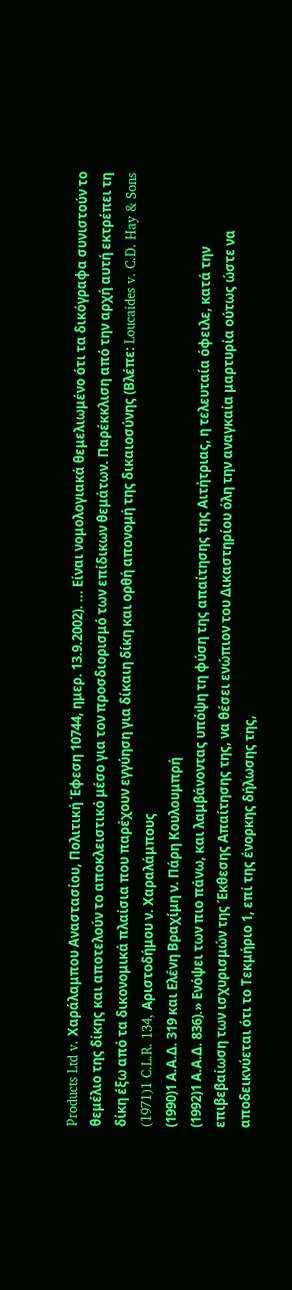Products Ltd v. Χαράλαμπου Αναστασίου, Πολιτική Έφεση 10744, ημερ. 13.9.2002). ... Είναι νομολογιακά θεμελιωμένο ότι τα δικόγραφα συνιστούν το θεμέλιο της δίκης και αποτελούν το αποκλειστικό μέσο για τον προσδιορισμό των επίδικων θεμάτων. Παρέκκλιση από την αρχή αυτή εκτρέπει τη δίκη έξω από τα δικονομικά πλαίσια που παρέχουν εγγύηση για δίκαιη δίκη και ορθή απονομή της δικαιοσύνης (Βλέπε: Loucaides v. C.D. Hay & Sons
(1971)1 C.L.R. 134, Αριστοδήμου ν. Χαραλάμπους
(1990)1 Α.Α.Δ. 319 και Ελένη Βραχίμη ν. Πάρη Κουλουμπρή
(1992)1 Α.Α.Δ. 836).» Ενόψει των πιο πάνω, και λαμβάνοντας υπόψη τη φύση της απαίτησης της Αιτήτριας, η τελευταία όφειλε, κατά την επιβεβαίωση των ισχυρισμών της Έκθεσης Απαίτησης της, να θέσει ενώπιον του Δικαστηρίου όλη την αναγκαία μαρτυρία ούτως ώστε να αποδεικνύεται ότι το Τεκμήριο 1, επί της ένορκης δήλωσης της,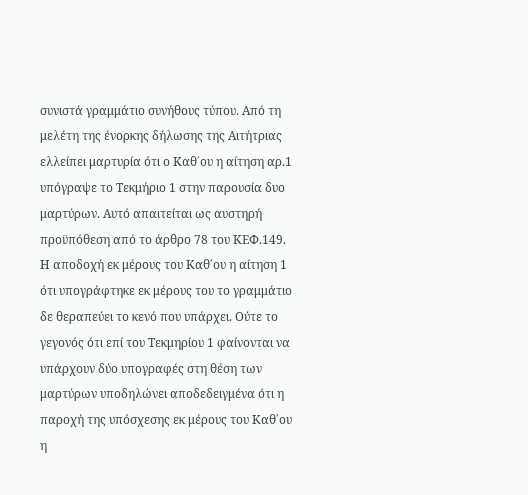συνιστά γραμμάτιο συνήθους τύπου. Από τη μελέτη της ένορκης δήλωσης της Αιτήτριας ελλείπει μαρτυρία ότι ο Καθ΄ου η αίτηση αρ.1 υπόγραψε το Τεκμήριο 1 στην παρουσία δυο μαρτύρων. Αυτό απαιτείται ως αυστηρή προϋπόθεση από το άρθρο 78 του ΚΕΦ.149. Η αποδοχή εκ μέρους του Καθ΄ου η αίτηση 1 ότι υπογράφτηκε εκ μέρους του το γραμμάτιο δε θεραπεύει το κενό που υπάρχει. Ούτε το γεγονός ότι επί του Τεκμηρίου 1 φαίνονται να υπάρχουν δύο υπογραφές στη θέση των μαρτύρων υποδηλώνει αποδεδειγμένα ότι η παροχή της υπόσχεσης εκ μέρους του Καθ΄ου η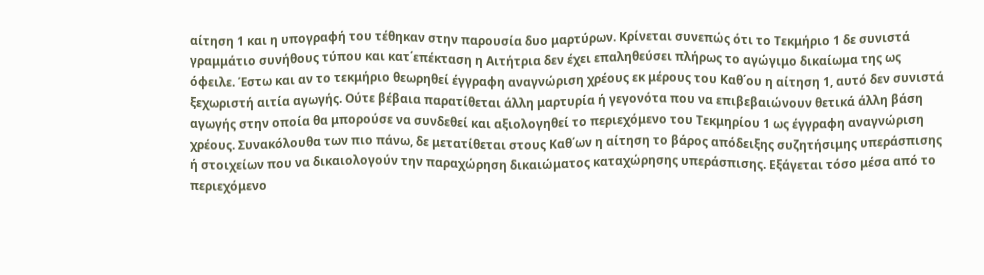αίτηση 1 και η υπογραφή του τέθηκαν στην παρουσία δυο μαρτύρων. Κρίνεται συνεπώς ότι το Τεκμήριο 1 δε συνιστά γραμμάτιο συνήθους τύπου και κατ΄επέκταση η Αιτήτρια δεν έχει επαληθεύσει πλήρως το αγώγιμο δικαίωμα της ως όφειλε. Έστω και αν το τεκμήριο θεωρηθεί έγγραφη αναγνώριση χρέους εκ μέρους του Καθ΄ου η αίτηση 1, αυτό δεν συνιστά ξεχωριστή αιτία αγωγής. Ούτε βέβαια παρατίθεται άλλη μαρτυρία ή γεγονότα που να επιβεβαιώνουν θετικά άλλη βάση αγωγής στην οποία θα μπορούσε να συνδεθεί και αξιολογηθεί το περιεχόμενο του Τεκμηρίου 1 ως έγγραφη αναγνώριση χρέους. Συνακόλουθα των πιο πάνω, δε μετατίθεται στους Καθ΄ων η αίτηση το βάρος απόδειξης συζητήσιμης υπεράσπισης ή στοιχείων που να δικαιολογούν την παραχώρηση δικαιώματος καταχώρησης υπεράσπισης. Εξάγεται τόσο μέσα από το περιεχόμενο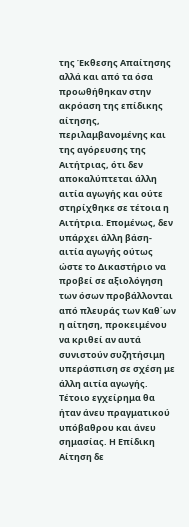της Έκθεσης Απαίτησης αλλά και από τα όσα προωθήθηκαν στην ακρόαση της επίδικης αίτησης, περιλαμβανομένης και της αγόρευσης της Αιτήτριας, ότι δεν αποκαλύπτεται άλλη αιτία αγωγής και ούτε στηρίχθηκε σε τέτοια η Αιτήτρια. Επομένως, δεν υπάρχει άλλη βάση-αιτία αγωγής ούτως ώστε το Δικαστήριο να προβεί σε αξιολόγηση των όσων προβάλλονται από πλευράς των Καθ΄ων η αίτηση, προκειμένου να κριθεί αν αυτά συνιστούν συζητήσιμη υπεράσπιση σε σχέση με άλλη αιτία αγωγής. Τέτοιο εγχείρημα θα ήταν άνευ πραγματικού υπόβαθρου και άνευ σημασίας. Η Επίδικη Αίτηση δε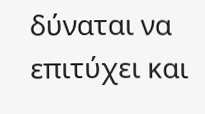δύναται να επιτύχει και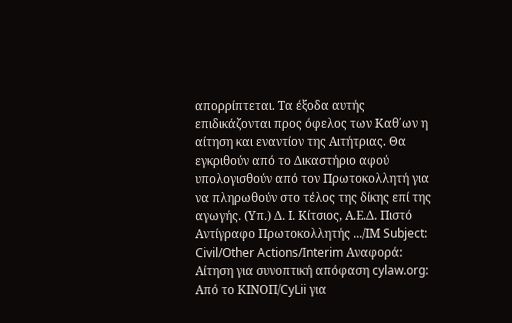απορρίπτεται. Τα έξοδα αυτής επιδικάζονται προς όφελος των Καθ΄ων η αίτηση και εναντίον της Αιτήτριας. Θα εγκριθούν από το Δικαστήριο αφού υπολογισθούν από τον Πρωτοκολλητή για να πληρωθούν στο τέλος της δίκης επί της αγωγής. (Υπ.) Δ. Ι. Κίτσιος, Α.Ε.Δ. Πιστό Αντίγραφο Πρωτοκολλητής .../ΙΜ Subject: Civil/Other Actions/Interim Αναφορά: Αίτηση για συνοπτική απόφαση cylaw.org: Από το ΚΙΝOΠ/CyLii για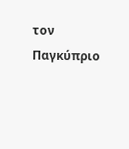τον Παγκύπριο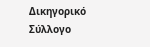Δικηγορικό Σύλλογο